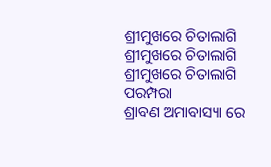ଶ୍ରୀମୁଖରେ ଚିତାଲାଗି
ଶ୍ରୀମୁଖରେ ଚିତାଲାଗି
ଶ୍ରୀମୁଖରେ ଚିତାଲାଗି ପରମ୍ପରା
ଶ୍ରାବଣ ଅମାବାସ୍ୟା ରେ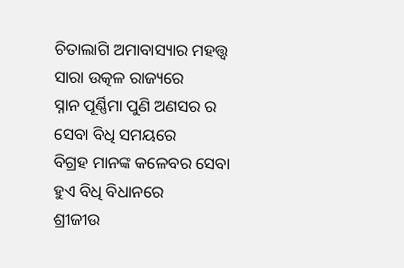ଚିତାଲାଗି ଅମାବାସ୍ୟାର ମହତ୍ତ୍ଵ
ସାରା ଉତ୍କଳ ରାଜ୍ୟରେ
ସ୍ନାନ ପୂର୍ଣ୍ଣିମା ପୁଣି ଅଣସର ର
ସେବା ବିଧି ସମୟରେ
ବିଗ୍ରହ ମାନଙ୍କ କଳେବର ସେବା
ହୁଏ ବିଧି ବିଧାନରେ
ଶ୍ରୀଜୀଉ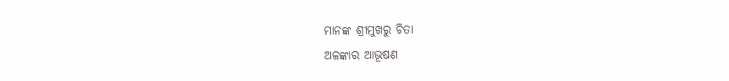ମାନଙ୍କ ଶ୍ରୀମୁଖରୁ ଚିତା
ଅଳଙ୍କାର ଆଭୂଷଣ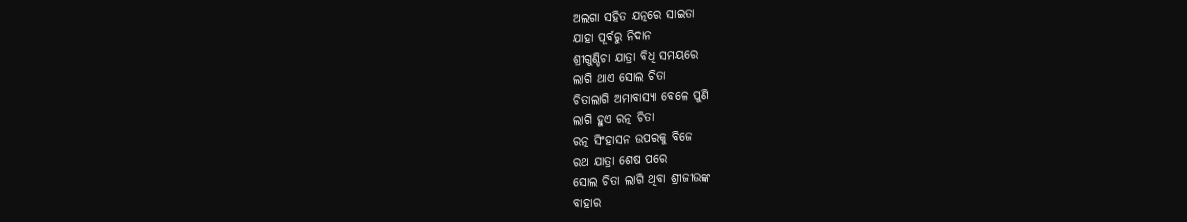ଅଲଗା ସହିତ ଯତ୍ନରେ ସାଇତା
ଯାହା ପୂର୍ବରୁ ନିଦାନ
ଶ୍ରୀଗୁଣ୍ଡିଚା ଯାତ୍ରା ବିଧି ସମୟରେ
ଲାଗି ଥାଏ ସୋଲ ଚିତା
ଚିତାଲାଗି ଅମାବାସ୍ୟା ବେଳେ ପୁଣି
ଲାଗି ହୁଏ ରତ୍ନ ଚିତା
ରତ୍ନ ସିଂହାସନ ଉପରକୁ ବିଜେ
ରଥ ଯାତ୍ରା ଶେଷ ପରେ
ସୋଲ ଚିତା ଲାଗି ଥିବା ଶ୍ରୀଜୀଉଙ୍କ
ବାହାର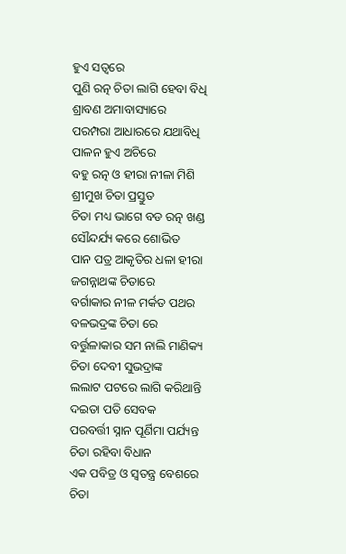ହୁଏ ସତ୍ବରେ
ପୁଣି ରତ୍ନ ଚିତା ଲାଗି ହେବା ବିଧି
ଶ୍ରାବଣ ଅମାବାସ୍ୟାରେ
ପରମ୍ପରା ଆଧାରରେ ଯଥାବିଧି
ପାଳନ ହୁଏ ଅଚିରେ
ବହୁ ରତ୍ନ ଓ ହୀରା ନୀଳା ମିଶି
ଶ୍ରୀମୁଖ ଚିତା ପ୍ରସ୍ତୁତ
ଚିତା ମଧ୍ୟ ଭାଗେ ବଡ ରତ୍ନ ଖଣ୍ଡ
ସୌନ୍ଦର୍ଯ୍ୟ କରେ ଶୋଭିତ
ପାନ ପତ୍ର ଆକୃତିର ଧଳା ହୀରା
ଜଗନ୍ନାଥଙ୍କ ଚିତାରେ
ବର୍ଗାକାର ନୀଳ ମର୍କତ ପଥର
ବଳଭଦ୍ରଙ୍କ ଚିତା ରେ
ବର୍ତ୍ତୁଳାକାର ସମ ନାଲି ମାଣିକ୍ୟ
ଚିତା ଦେବୀ ସୁଭଦ୍ରାଙ୍କ
ଲଲାଟ ପଟରେ ଲାଗି କରିଥାନ୍ତି
ଦଇତା ପତି ସେବକ
ପରବର୍ତ୍ତୀ ସ୍ନାନ ପୂର୍ଣିମା ପର୍ଯ୍ୟନ୍ତ
ଚିତା ରହିବା ବିଧାନ
ଏକ ପବିତ୍ର ଓ ସ୍ଵତନ୍ତ୍ର ବେଶରେ
ଚିତା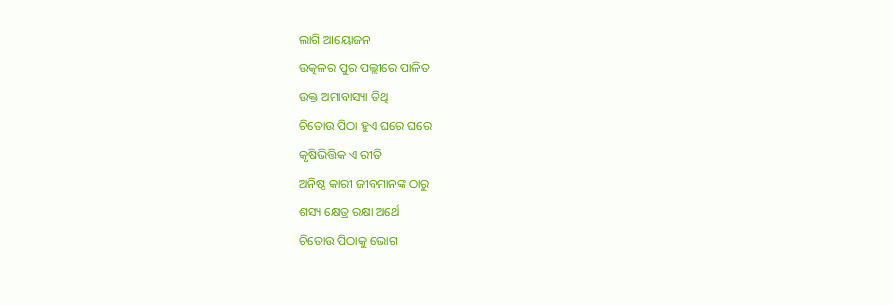ଲାଗି ଆୟୋଜନ
ଉତ୍କଳର ପୁର ପଲ୍ଲୀରେ ପାଳିତ
ଉକ୍ତ ଅମାବାସ୍ୟା ତିଥି
ଚିତୋଉ ପିଠା ହୁଏ ଘରେ ଘରେ
କୃଷିଭିତ୍ତିକ ଏ ରୀତି
ଅନିଷ୍ଠ କାରୀ ଜୀବମାନଙ୍କ ଠାରୁ
ଶସ୍ୟ କ୍ଷେତ୍ର ରକ୍ଷା ଅର୍ଥେ
ଚିତୋଉ ପିଠାକୁ ଭୋଗ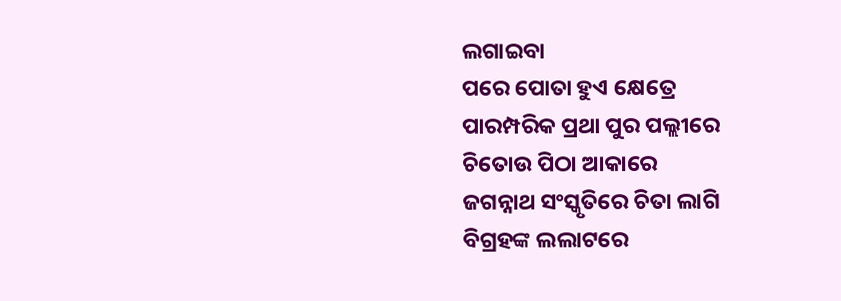ଲଗାଇବା
ପରେ ପୋତା ହୁଏ କ୍ଷେତ୍ରେ
ପାରମ୍ପରିକ ପ୍ରଥା ପୁର ପଲ୍ଲୀରେ
ଚିତୋଉ ପିଠା ଆକାରେ
ଜଗନ୍ନାଥ ସଂସ୍କୃତିରେ ଚିତା ଲାଗି
ବିଗ୍ରହଙ୍କ ଲଲାଟରେ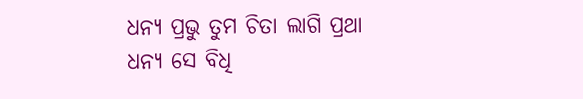ଧନ୍ୟ ପ୍ରଭୁ ତୁମ ଚିତା ଲାଗି ପ୍ରଥା
ଧନ୍ୟ ସେ ବିଧି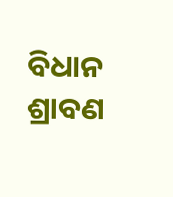ବିଧାନ
ଶ୍ରାବଣ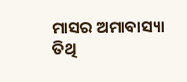ମାସର ଅମାବାସ୍ୟା ତିଥି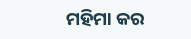ମହିମା କର